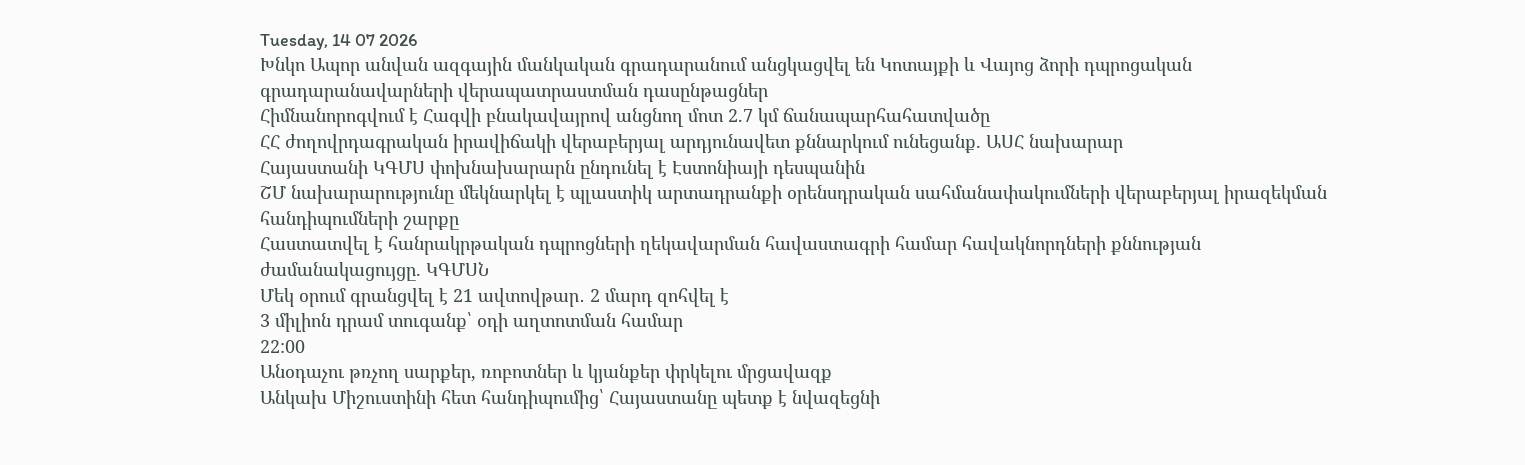Tuesday, 14 07 2026
Խնկո Ապոր անվան ազգային մանկական գրադարանում անցկացվել են Կոտայքի և Վայոց ձորի դպրոցական գրադարանավարների վերապատրաստման դասընթացներ
Հիմնանորոգվում է Հագվի բնակավայրով անցնող մոտ 2.7 կմ ճանապարհահատվածը
ՀՀ ժողովրդագրական իրավիճակի վերաբերյալ արդյունավետ քննարկում ունեցանք. ԱՍՀ նախարար
Հայաստանի ԿԳՄՍ փոխնախարարն ընդունել է Էստոնիայի դեսպանին
ՇՄ նախարարությունը մեկնարկել է պլաստիկ արտադրանքի օրենսդրական սահմանափակումների վերաբերյալ իրազեկման հանդիպումների շարքը
Հաստատվել է հանրակրթական դպրոցների ղեկավարման հավաստագրի համար հավակնորդների քննության ժամանակացույցը. ԿԳՄՍՆ
Մեկ օրում գրանցվել է 21 ավտովթար․ 2 մարդ զոհվել է
3 միլիոն դրամ տուգանք՝ օդի աղտոտման համար
22:00
Անօդաչու թռչող սարքեր, ռոբոտներ և կյանքեր փրկելու մրցավազք
Անկախ Միշուստինի հետ հանդիպումից՝ Հայաստանը պետք է նվազեցնի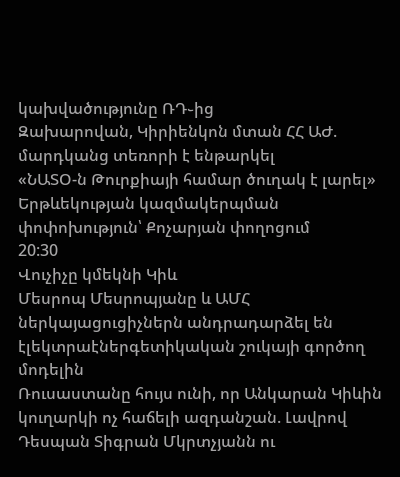կախվածությունը ՌԴ֊ից
Զախարովան, Կիրիենկոն մտան ՀՀ ԱԺ. մարդկանց տեռորի է ենթարկել
«ՆԱՏՕ-ն Թուրքիայի համար ծուղակ է լարել»
Երթևեկության կազմակերպման փոփոխություն՝ Քոչարյան փողոցում
20:30
Վուչիչը կմեկնի Կիև
Մեսրոպ Մեսրոպյանը և ԱՄՀ ներկայացուցիչներն անդրադարձել են էլեկտրաէներգետիկական շուկայի գործող մոդելին
Ռուսաստանը հույս ունի, որ Անկարան Կիևին կուղարկի ոչ հաճելի ազդանշան. Լավրով
Դեսպան Տիգրան Մկրտչյանն ու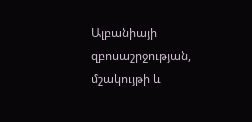Ալբանիայի զբոսաշրջության, մշակույթի և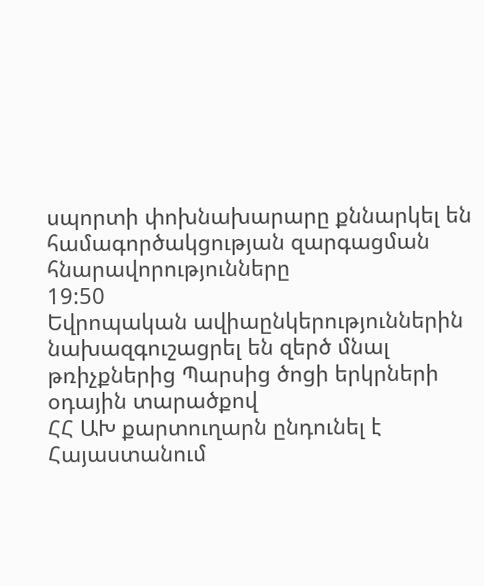սպորտի փոխնախարարը քննարկել են համագործակցության զարգացման հնարավորությունները
19:50
Եվրոպական ավիաընկերություններին նախազգուշացրել են զերծ մնալ թռիչքներից Պարսից ծոցի երկրների օդային տարածքով
ՀՀ ԱԽ քարտուղարն ընդունել է Հայաստանում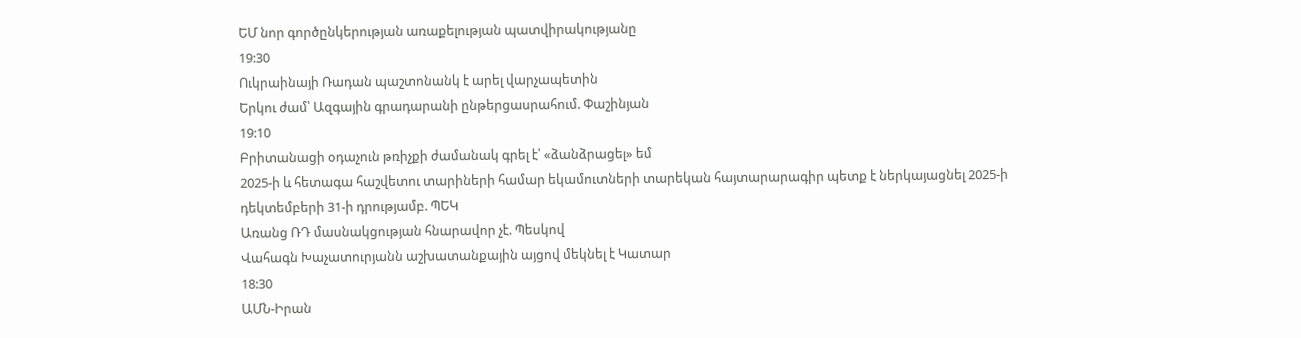ԵՄ նոր գործընկերության առաքելության պատվիրակությանը
19:30
Ուկրաինայի Ռադան պաշտոնանկ է արել վարչապետին
Երկու ժամ՝ Ազգային գրադարանի ընթերցասրահում. Փաշինյան
19:10
Բրիտանացի օդաչուն թռիչքի ժամանակ գրել է՝ «ձանձրացել» եմ
2025-ի և հետագա հաշվետու տարիների համար եկամուտների տարեկան հայտարարագիր պետք է ներկայացնել 2025-ի դեկտեմբերի 31-ի դրությամբ. ՊԵԿ
Առանց ՌԴ մասնակցության հնարավոր չէ. Պեսկով
Վահագն Խաչատուրյանն աշխատանքային այցով մեկնել է Կատար
18:30
ԱՄՆ-Իրան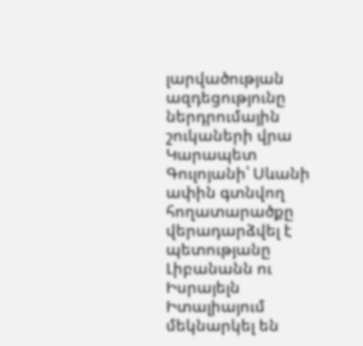լարվածության ազդեցությունը ներդրումային շուկաների վրա
Կարապետ Գուլոյանի՝ Սևանի ափին գտնվող հողատարածքը վերադարձվել է պետությանը
Լիբանանն ու Իսրայելն Իտալիայում մեկնարկել են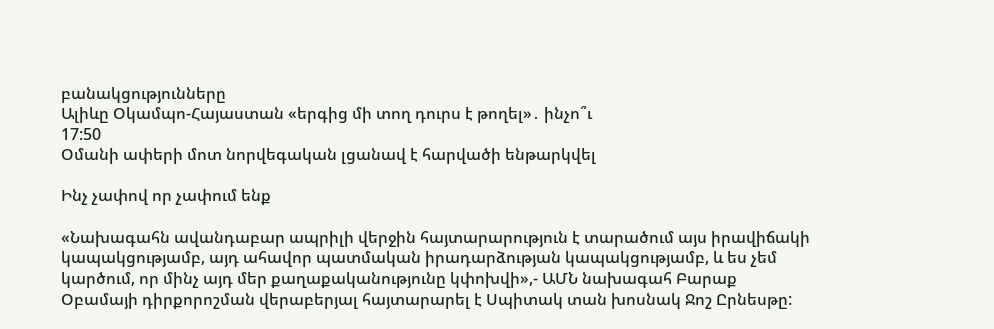բանակցությունները
Ալիևը Օկամպո-Հայաստան «երգից մի տող դուրս է թողել»․ ինչո՞ւ
17:50
Օմանի ափերի մոտ նորվեգական լցանավ է հարվածի ենթարկվել

Ինչ չափով որ չափում ենք

«Նախագահն ավանդաբար ապրիլի վերջին հայտարարություն է տարածում այս իրավիճակի կապակցությամբ, այդ ահավոր պատմական իրադարձության կապակցությամբ, և ես չեմ կարծում, որ մինչ այդ մեր քաղաքականությունը կփոխվի»,- ԱՄՆ նախագահ Բարաք Օբամայի դիրքորոշման վերաբերյալ հայտարարել է Սպիտակ տան խոսնակ Ջոշ Ըրնեսթը: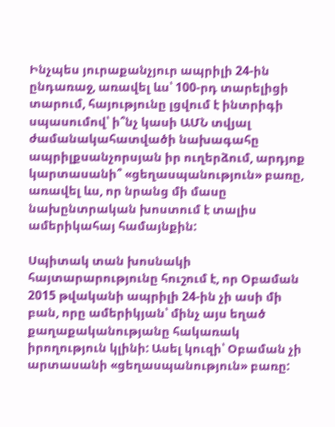Ինչպես յուրաքանչյուր ապրիլի 24-ին ընդառաջ, առավել ևս՝ 100-րդ տարելիցի տարում, հայությունը լցվում է ինտրիգի սպասումով՝ ի՞նչ կասի ԱՄՆ տվյալ ժամանակահատվածի նախագահը ապրիլքսանչորսյան իր ուղերձում, արդյոք կարտասանի՞ «ցեղասպանություն» բառը, առավել ևս, որ նրանց մի մասը նախընտրական խոստում է տալիս ամերիկահայ համայնքին:

Սպիտակ տան խոսնակի հայտարարությունը հուշում է, որ Օբաման 2015 թվականի ապրիլի 24-ին չի ասի մի բան, որը ամերիկյան՝ մինչ այս եղած քաղաքականությանը հակառակ իրողություն կլինի: Ասել կուզի՝ Օբաման չի արտասանի «ցեղասպանություն» բառը: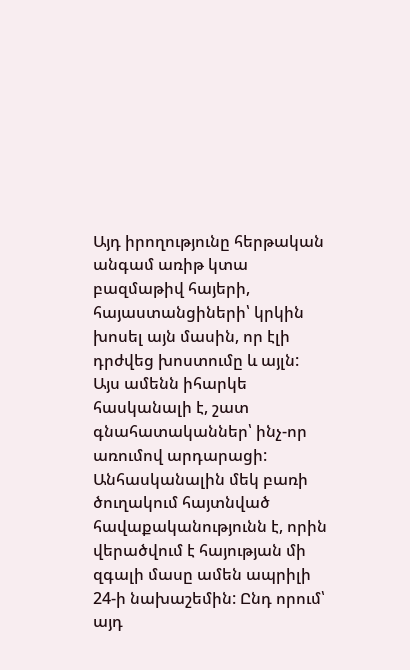Այդ իրողությունը հերթական անգամ առիթ կտա բազմաթիվ հայերի, հայաստանցիների՝ կրկին խոսել այն մասին, որ էլի դրժվեց խոստումը և այլն: Այս ամենն իհարկե հասկանալի է, շատ գնահատականներ՝ ինչ-որ առումով արդարացի: Անհասկանալին մեկ բառի ծուղակում հայտնված հավաքականությունն է, որին վերածվում է հայության մի զգալի մասը ամեն ապրիլի 24-ի նախաշեմին: Ընդ որում՝ այդ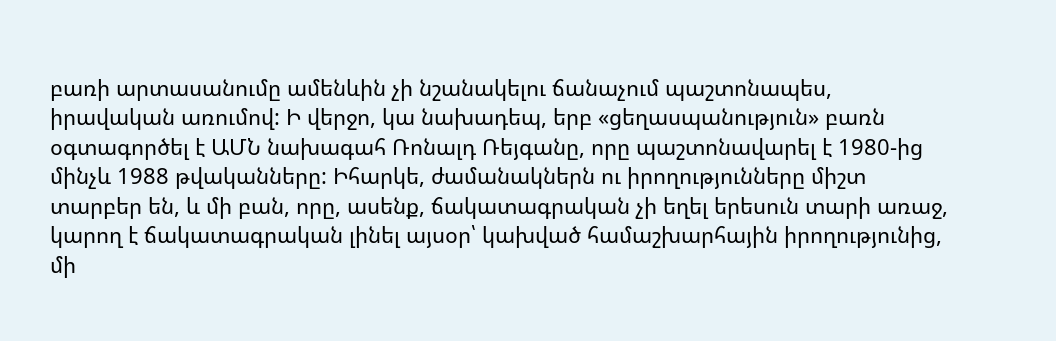բառի արտասանումը ամենևին չի նշանակելու ճանաչում պաշտոնապես, իրավական առումով: Ի վերջո, կա նախադեպ, երբ «ցեղասպանություն» բառն օգտագործել է ԱՄՆ նախագահ Ռոնալդ Ռեյգանը, որը պաշտոնավարել է 1980-ից մինչև 1988 թվականները: Իհարկե, ժամանակներն ու իրողությունները միշտ տարբեր են, և մի բան, որը, ասենք, ճակատագրական չի եղել երեսուն տարի առաջ, կարող է ճակատագրական լինել այսօր՝ կախված համաշխարհային իրողությունից, մի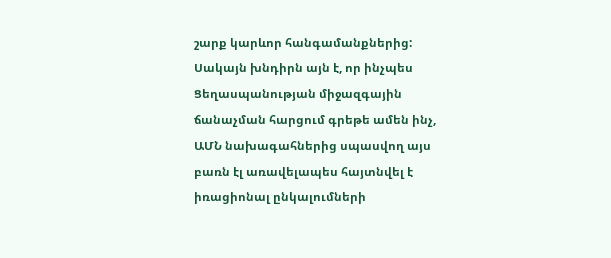շարք կարևոր հանգամանքներից: Սակայն խնդիրն այն է, որ ինչպես Ցեղասպանության միջազգային ճանաչման հարցում գրեթե ամեն ինչ, ԱՄՆ նախագահներից սպասվող այս բառն էլ առավելապես հայտնվել է իռացիոնալ ընկալումների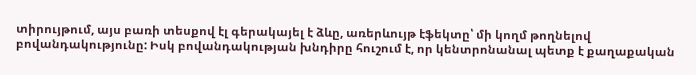տիրույթում, այս բառի տեսքով էլ գերակայել է ձևը, առերևույթ էֆեկտը՝ մի կողմ թողնելով բովանդակությունը: Իսկ բովանդակության խնդիրը հուշում է, որ կենտրոնանալ պետք է քաղաքական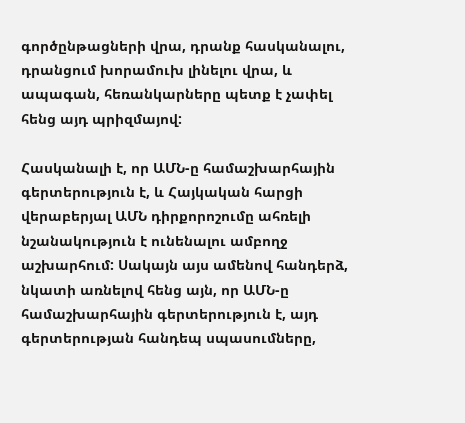գործընթացների վրա, դրանք հասկանալու, դրանցում խորամուխ լինելու վրա, և ապագան, հեռանկարները պետք է չափել հենց այդ պրիզմայով:

Հասկանալի է, որ ԱՄՆ-ը համաշխարհային գերտերություն է, և Հայկական հարցի վերաբերյալ ԱՄՆ դիրքորոշումը ահռելի նշանակություն է ունենալու ամբողջ աշխարհում: Սակայն այս ամենով հանդերձ, նկատի առնելով հենց այն, որ ԱՄՆ-ը համաշխարհային գերտերություն է, այդ գերտերության հանդեպ սպասումները,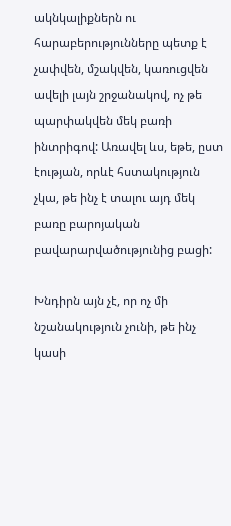ակնկալիքներն ու հարաբերությունները պետք է չափվեն, մշակվեն, կառուցվեն ավելի լայն շրջանակով, ոչ թե պարփակվեն մեկ բառի ինտրիգով: Առավել ևս, եթե, ըստ էության, որևէ հստակություն չկա, թե ինչ է տալու այդ մեկ բառը բարոյական բավարարվածությունից բացի:

Խնդիրն այն չէ, որ ոչ մի նշանակություն չունի, թե ինչ կասի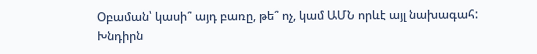Օբաման՝ կասի՞ այդ բառը, թե՞ ոչ, կամ ԱՄՆ որևէ այլ նախագահ: Խնդիրն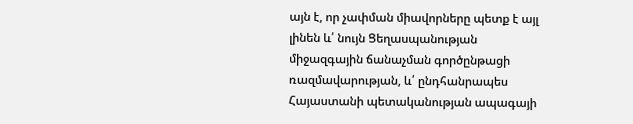այն է, որ չափման միավորները պետք է այլ լինեն և՛ նույն Ցեղասպանության միջազգային ճանաչման գործընթացի ռազմավարության, և՛ ընդհանրապես Հայաստանի պետականության ապագայի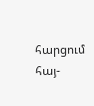հարցում հայ-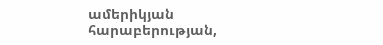ամերիկյան հարաբերության,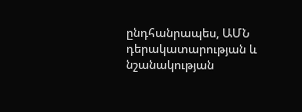ընդհանրապես, ԱՄՆ դերակատարության և նշանակության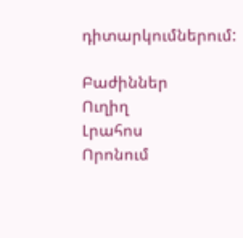դիտարկումներում:

Բաժիններ
Ուղիղ
Լրահոս
Որոնում